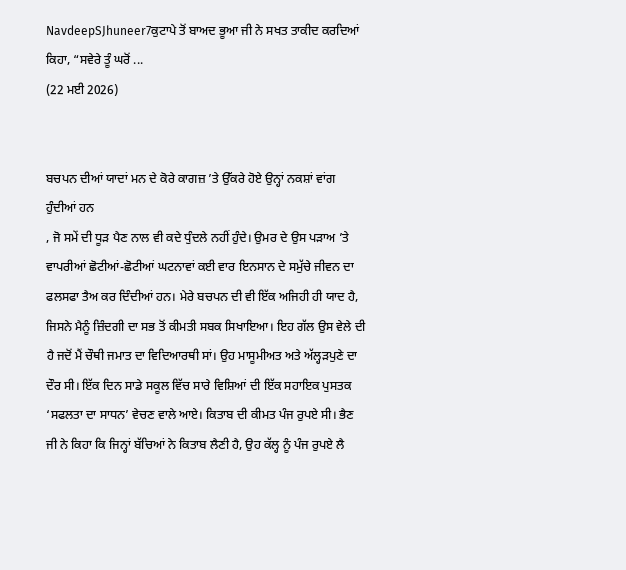NavdeepSJhuneer7ਕੁਟਾਪੇ ਤੋਂ ਬਾਅਦ ਭੂਆ ਜੀ ਨੇ ਸਖਤ ਤਾਕੀਦ ਕਰਦਿਆਂ ਕਿਹਾ, “ਸਵੇਰੇ ਤੂੰ ਘਰੋਂ ...
(22 ਮਈ 2026)


ਬਚਪਨ ਦੀਆਂ ਯਾਦਾਂ ਮਨ ਦੇ ਕੋਰੇ ਕਾਗਜ਼ ’ਤੇ ਉੱਕਰੇ ਹੋਏ ਉਨ੍ਹਾਂ ਨਕਸ਼ਾਂ ਵਾਂਗ ਹੁੰਦੀਆਂ ਹਨ
, ਜੋ ਸਮੇਂ ਦੀ ਧੂੜ ਪੈਣ ਨਾਲ ਵੀ ਕਦੇ ਧੁੰਦਲੇ ਨਹੀਂ ਹੁੰਦੇ। ਉਮਰ ਦੇ ਉਸ ਪੜਾਅ ’ਤੇ ਵਾਪਰੀਆਂ ਛੋਟੀਆਂ-ਛੋਟੀਆਂ ਘਟਨਾਵਾਂ ਕਈ ਵਾਰ ਇਨਸਾਨ ਦੇ ਸਮੁੱਚੇ ਜੀਵਨ ਦਾ ਫਲਸਫਾ ਤੈਅ ਕਰ ਦਿੰਦੀਆਂ ਹਨ। ਮੇਰੇ ਬਚਪਨ ਦੀ ਵੀ ਇੱਕ ਅਜਿਹੀ ਹੀ ਯਾਦ ਹੈ, ਜਿਸਨੇ ਮੈਨੂੰ ਜ਼ਿੰਦਗੀ ਦਾ ਸਭ ਤੋਂ ਕੀਮਤੀ ਸਬਕ ਸਿਖਾਇਆ। ਇਹ ਗੱਲ ਉਸ ਵੇਲੇ ਦੀ ਹੈ ਜਦੋਂ ਮੈਂ ਚੌਥੀ ਜਮਾਤ ਦਾ ਵਿਦਿਆਰਥੀ ਸਾਂ। ਉਹ ਮਾਸੂਮੀਅਤ ਅਤੇ ਅੱਲ੍ਹੜਪੁਣੇ ਦਾ ਦੌਰ ਸੀ। ਇੱਕ ਦਿਨ ਸਾਡੇ ਸਕੂਲ ਵਿੱਚ ਸਾਰੇ ਵਿਸ਼ਿਆਂ ਦੀ ਇੱਕ ਸਹਾਇਕ ਪੁਸਤਕ ‘ਸਫਲਤਾ ਦਾ ਸਾਧਨ’ ਵੇਚਣ ਵਾਲੇ ਆਏ। ਕਿਤਾਬ ਦੀ ਕੀਮਤ ਪੰਜ ਰੁਪਏ ਸੀ। ਭੈਣ ਜੀ ਨੇ ਕਿਹਾ ਕਿ ਜਿਨ੍ਹਾਂ ਬੱਚਿਆਂ ਨੇ ਕਿਤਾਬ ਲੈਣੀ ਹੈ, ਉਹ ਕੱਲ੍ਹ ਨੂੰ ਪੰਜ ਰੁਪਏ ਲੈ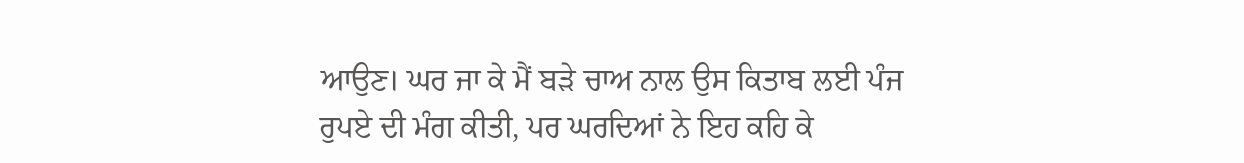ਆਉਣ। ਘਰ ਜਾ ਕੇ ਮੈਂ ਬੜੇ ਚਾਅ ਨਾਲ ਉਸ ਕਿਤਾਬ ਲਈ ਪੰਜ ਰੁਪਏ ਦੀ ਮੰਗ ਕੀਤੀ, ਪਰ ਘਰਦਿਆਂ ਨੇ ਇਹ ਕਹਿ ਕੇ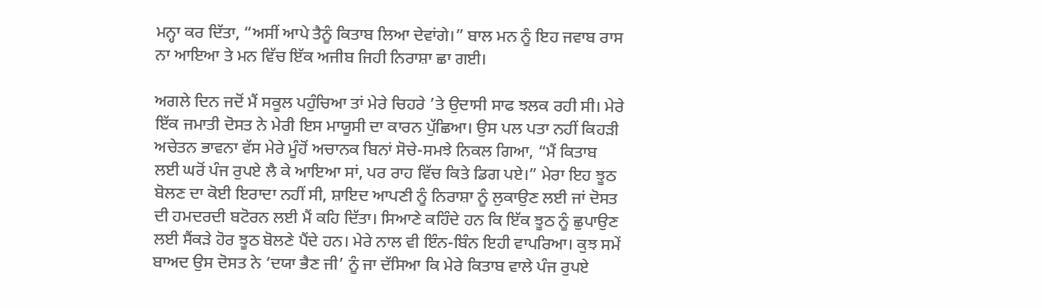ਮਨ੍ਹਾ ਕਰ ਦਿੱਤਾ, “ਅਸੀਂ ਆਪੇ ਤੈਨੂੰ ਕਿਤਾਬ ਲਿਆ ਦੇਵਾਂਗੇ।” ਬਾਲ ਮਨ ਨੂੰ ਇਹ ਜਵਾਬ ਰਾਸ ਨਾ ਆਇਆ ਤੇ ਮਨ ਵਿੱਚ ਇੱਕ ਅਜੀਬ ਜਿਹੀ ਨਿਰਾਸ਼ਾ ਛਾ ਗਈ।

ਅਗਲੇ ਦਿਨ ਜਦੋਂ ਮੈਂ ਸਕੂਲ ਪਹੁੰਚਿਆ ਤਾਂ ਮੇਰੇ ਚਿਹਰੇ ’ਤੇ ਉਦਾਸੀ ਸਾਫ ਝਲਕ ਰਹੀ ਸੀ। ਮੇਰੇ ਇੱਕ ਜਮਾਤੀ ਦੋਸਤ ਨੇ ਮੇਰੀ ਇਸ ਮਾਯੂਸੀ ਦਾ ਕਾਰਨ ਪੁੱਛਿਆ। ਉਸ ਪਲ ਪਤਾ ਨਹੀਂ ਕਿਹੜੀ ਅਚੇਤਨ ਭਾਵਨਾ ਵੱਸ ਮੇਰੇ ਮੂੰਹੋਂ ਅਚਾਨਕ ਬਿਨਾਂ ਸੋਚੇ-ਸਮਝੇ ਨਿਕਲ ਗਿਆ, “ਮੈਂ ਕਿਤਾਬ ਲਈ ਘਰੋਂ ਪੰਜ ਰੁਪਏ ਲੈ ਕੇ ਆਇਆ ਸਾਂ, ਪਰ ਰਾਹ ਵਿੱਚ ਕਿਤੇ ਡਿਗ ਪਏ।” ਮੇਰਾ ਇਹ ਝੂਠ ਬੋਲਣ ਦਾ ਕੋਈ ਇਰਾਦਾ ਨਹੀਂ ਸੀ, ਸ਼ਾਇਦ ਆਪਣੀ ਨੂੰ ਨਿਰਾਸ਼ਾ ਨੂੰ ਲੁਕਾਉਣ ਲਈ ਜਾਂ ਦੋਸਤ ਦੀ ਹਮਦਰਦੀ ਬਟੋਰਨ ਲਈ ਮੈਂ ਕਹਿ ਦਿੱਤਾ। ਸਿਆਣੇ ਕਹਿੰਦੇ ਹਨ ਕਿ ਇੱਕ ਝੂਠ ਨੂੰ ਛੁਪਾਉਣ ਲਈ ਸੈਂਕੜੇ ਹੋਰ ਝੂਠ ਬੋਲਣੇ ਪੈਂਦੇ ਹਨ। ਮੇਰੇ ਨਾਲ ਵੀ ਇੰਨ-ਬਿੰਨ ਇਹੀ ਵਾਪਰਿਆ। ਕੁਝ ਸਮੇਂ ਬਾਅਦ ਉਸ ਦੋਸਤ ਨੇ ‘ਦਯਾ ਭੈਣ ਜੀ’ ਨੂੰ ਜਾ ਦੱਸਿਆ ਕਿ ਮੇਰੇ ਕਿਤਾਬ ਵਾਲੇ ਪੰਜ ਰੁਪਏ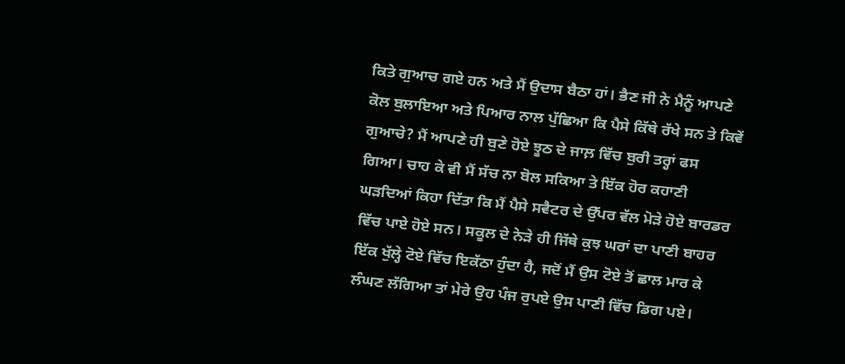ਕਿਤੇ ਗੁਆਚ ਗਏ ਹਨ ਅਤੇ ਮੈਂ ਉਦਾਸ ਬੈਠਾ ਹਾਂ। ਭੈਣ ਜੀ ਨੇ ਮੈਨੂੰ ਆਪਣੇ ਕੋਲ ਬੁਲਾਇਆ ਅਤੇ ਪਿਆਰ ਨਾਲ ਪੁੱਛਿਆ ਕਿ ਪੈਸੇ ਕਿੱਥੇ ਰੱਖੇ ਸਨ ਤੇ ਕਿਵੇਂ ਗੁਆਚੇ? ਮੈਂ ਆਪਣੇ ਹੀ ਬੁਣੇ ਹੋਏ ਝੂਠ ਦੇ ਜਾਲ਼ ਵਿੱਚ ਬੁਰੀ ਤਰ੍ਹਾਂ ਫਸ ਗਿਆ। ਚਾਹ ਕੇ ਵੀ ਮੈਂ ਸੱਚ ਨਾ ਬੋਲ ਸਕਿਆ ਤੇ ਇੱਕ ਹੋਰ ਕਹਾਣੀ ਘੜਦਿਆਂ ਕਿਹਾ ਦਿੱਤਾ ਕਿ ਮੈਂ ਪੈਸੇ ਸਵੈਟਰ ਦੇ ਉੱਪਰ ਵੱਲ ਮੋੜੇ ਹੋਏ ਬਾਰਡਰ ਵਿੱਚ ਪਾਏ ਹੋਏ ਸਨ। ਸਕੂਲ ਦੇ ਨੇੜੇ ਹੀ ਜਿੱਥੇ ਕੁਝ ਘਰਾਂ ਦਾ ਪਾਣੀ ਬਾਹਰ ਇੱਕ ਖੁੱਲ੍ਹੇ ਟੋਏ ਵਿੱਚ ਇਕੱਠਾ ਹੁੰਦਾ ਹੈ, ਜਦੋਂ ਮੈਂ ਉਸ ਟੋਏ ਤੋਂ ਛਾਲ ਮਾਰ ਕੇ ਲੰਘਣ ਲੱਗਿਆ ਤਾਂ ਮੇਰੇ ਉਹ ਪੰਜ ਰੁਪਏ ਉਸ ਪਾਣੀ ਵਿੱਚ ਡਿਗ ਪਏ।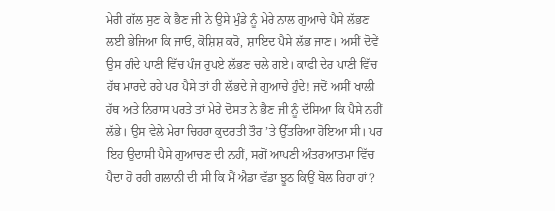ਮੇਰੀ ਗੱਲ ਸੁਣ ਕੇ ਭੈਣ ਜੀ ਨੇ ਉਸੇ ਮੁੰਡੇ ਨੂੰ ਮੇਰੇ ਨਾਲ ਗੁਆਚੇ ਪੈਸੇ ਲੱਭਣ ਲਈ ਭੇਜਿਆ ਕਿ ਜਾਓ, ਕੋਸ਼ਿਸ਼ ਕਰੋ, ਸ਼ਾਇਦ ਪੈਸੇ ਲੱਭ ਜਾਣ। ਅਸੀਂ ਦੋਵੇਂ ਉਸ ਗੰਦੇ ਪਾਣੀ ਵਿੱਚ ਪੰਜ ਰੁਪਏ ਲੱਭਣ ਚਲੇ ਗਏ। ਕਾਫੀ ਦੇਰ ਪਾਣੀ ਵਿੱਚ ਹੱਥ ਮਾਰਦੇ ਰਹੇ ਪਰ ਪੈਸੇ ਤਾਂ ਹੀ ਲੱਭਦੇ ਜੇ ਗੁਆਚੇ ਹੁੰਦੇ! ਜਦੋਂ ਅਸੀਂ ਖਾਲੀ ਹੱਥ ਅਤੇ ਨਿਰਾਸ ਪਰਤੇ ਤਾਂ ਮੇਰੇ ਦੋਸਤ ਨੇ ਭੈਣ ਜੀ ਨੂੰ ਦੱਸਿਆ ਕਿ ਪੈਸੇ ਨਹੀਂ ਲੱਭੇ। ਉਸ ਵੇਲੇ ਮੇਰਾ ਚਿਹਰਾ ਕੁਦਰਤੀ ਤੌਰ ’ਤੇ ਉੱਤਰਿਆ ਹੋਇਆ ਸੀ। ਪਰ ਇਹ ਉਦਾਸੀ ਪੈਸੇ ਗੁਆਚਣ ਦੀ ਨਹੀਂ, ਸਗੋਂ ਆਪਣੀ ਅੰਤਰਆਤਮਾ ਵਿੱਚ ਪੈਦਾ ਹੋ ਰਹੀ ਗਲਾਨੀ ਦੀ ਸੀ ਕਿ ਮੈਂ ਐਡਾ ਵੱਡਾ ਝੂਠ ਕਿਉਂ ਬੋਲ ਰਿਹਾ ਹਾਂ?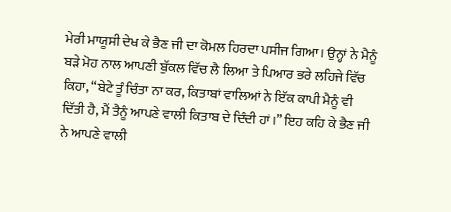ਮੇਰੀ ਮਾਯੂਸੀ ਦੇਖ ਕੇ ਭੈਣ ਜੀ ਦਾ ਕੋਮਲ ਹਿਰਦਾ ਪਸੀਜ ਗਿਆ। ਉਨ੍ਹਾਂ ਨੇ ਮੈਨੂੰ ਬੜੇ ਮੋਹ ਨਾਲ ਆਪਣੀ ਬੁੱਕਲ ਵਿੱਚ ਲੈ ਲਿਆ ਤੇ ਪਿਆਰ ਭਰੇ ਲਹਿਜੇ ਵਿੱਚ ਕਿਹਾ, “ਬੇਟੇ ਤੂੰ ਚਿੰਤਾ ਨਾ ਕਰ, ਕਿਤਾਬਾਂ ਵਾਲਿਆਂ ਨੇ ਇੱਕ ਕਾਪੀ ਮੈਨੂੰ ਵੀ ਦਿੱਤੀ ਹੈ, ਮੈਂ ਤੈਨੂੰ ਆਪਣੇ ਵਾਲੀ ਕਿਤਾਬ ਦੇ ਦਿੰਦੀ ਹਾਂ।” ਇਹ ਕਹਿ ਕੇ ਭੈਣ ਜੀ ਨੇ ਆਪਣੇ ਵਾਲੀ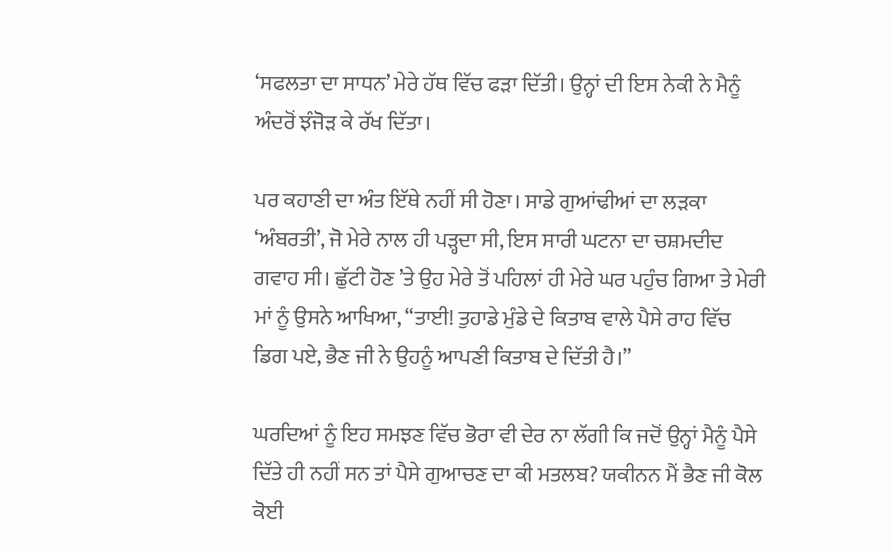‘ਸਫਲਤਾ ਦਾ ਸਾਧਨ’ ਮੇਰੇ ਹੱਥ ਵਿੱਚ ਫੜਾ ਦਿੱਤੀ। ਉਨ੍ਹਾਂ ਦੀ ਇਸ ਨੇਕੀ ਨੇ ਮੈਨੂੰ ਅੰਦਰੋਂ ਝੰਜੋੜ ਕੇ ਰੱਖ ਦਿੱਤਾ।

ਪਰ ਕਹਾਣੀ ਦਾ ਅੰਤ ਇੱਥੇ ਨਹੀਂ ਸੀ ਹੋਣਾ। ਸਾਡੇ ਗੁਆਂਢੀਆਂ ਦਾ ਲੜਕਾ ‘ਅੰਬਰਤੀ’, ਜੋ ਮੇਰੇ ਨਾਲ ਹੀ ਪੜ੍ਹਦਾ ਸੀ, ਇਸ ਸਾਰੀ ਘਟਨਾ ਦਾ ਚਸ਼ਮਦੀਦ ਗਵਾਹ ਸੀ। ਛੁੱਟੀ ਹੋਣ ’ਤੇ ਉਹ ਮੇਰੇ ਤੋਂ ਪਹਿਲਾਂ ਹੀ ਮੇਰੇ ਘਰ ਪਹੁੰਚ ਗਿਆ ਤੇ ਮੇਰੀ ਮਾਂ ਨੂੰ ਉਸਨੇ ਆਖਿਆ, “ਤਾਈ! ਤੁਹਾਡੇ ਮੁੰਡੇ ਦੇ ਕਿਤਾਬ ਵਾਲੇ ਪੈਸੇ ਰਾਹ ਵਿੱਚ ਡਿਗ ਪਏ, ਭੈਣ ਜੀ ਨੇ ਉਹਨੂੰ ਆਪਣੀ ਕਿਤਾਬ ਦੇ ਦਿੱਤੀ ਹੈ।”

ਘਰਦਿਆਂ ਨੂੰ ਇਹ ਸਮਝਣ ਵਿੱਚ ਭੋਰਾ ਵੀ ਦੇਰ ਨਾ ਲੱਗੀ ਕਿ ਜਦੋਂ ਉਨ੍ਹਾਂ ਮੈਨੂੰ ਪੈਸੇ ਦਿੱਤੇ ਹੀ ਨਹੀਂ ਸਨ ਤਾਂ ਪੈਸੇ ਗੁਆਚਣ ਦਾ ਕੀ ਮਤਲਬ? ਯਕੀਨਨ ਮੈਂ ਭੈਣ ਜੀ ਕੋਲ ਕੋਈ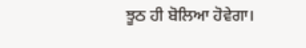ਝੂਠ ਹੀ ਬੋਲਿਆ ਹੋਵੇਗਾ।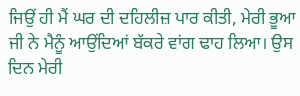ਜਿਉਂ ਹੀ ਮੈਂ ਘਰ ਦੀ ਦਹਿਲੀਜ਼ ਪਾਰ ਕੀਤੀ, ਮੇਰੀ ਭੂਆ ਜੀ ਨੇ ਮੈਨੂੰ ਆਉਂਦਿਆਂ ਬੱਕਰੇ ਵਾਂਗ ਢਾਹ ਲਿਆ। ਉਸ ਦਿਨ ਮੇਰੀ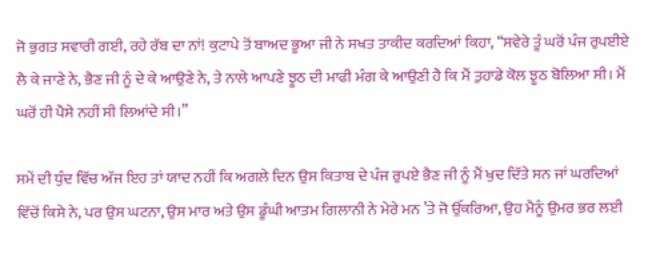ਜੋ ਭੁਗਤ ਸਵਾਰੀ ਗਈ, ਰਹੇ ਰੱਬ ਦਾ ਨਾਂ! ਕੁਟਾਪੇ ਤੋਂ ਬਾਅਦ ਭੂਆ ਜੀ ਨੇ ਸਖਤ ਤਾਕੀਦ ਕਰਦਿਆਂ ਕਿਹਾ, “ਸਵੇਰੇ ਤੂੰ ਘਰੋਂ ਪੰਜ ਰੁਪਈਏ ਲੈ ਕੇ ਜਾਣੇ ਨੇ, ਭੈਣ ਜੀ ਨੂੰ ਦੇ ਕੇ ਆਉਣੇ ਨੇ, ਤੇ ਨਾਲੇ ਆਪਣੇ ਝੂਠ ਦੀ ਮਾਫੀ ਮੰਗ ਕੇ ਆਉਣੀ ਹੈ ਕਿ ਮੈਂ ਤੁਹਾਡੇ ਕੋਲ ਝੂਠ ਬੋਲਿਆ ਸੀ। ਮੈਂ ਘਰੋਂ ਹੀ ਪੈਸੇ ਨਹੀਂ ਸੀ ਲਿਆਂਦੇ ਸੀ।”

ਸਮੇਂ ਦੀ ਧੁੰਦ ਵਿੱਚ ਅੱਜ ਇਹ ਤਾਂ ਯਾਦ ਨਹੀਂ ਕਿ ਅਗਲੇ ਦਿਨ ਉਸ ਕਿਤਾਬ ਦੇ ਪੰਜ ਰੁਪਏ ਭੈਣ ਜੀ ਨੂੰ ਮੈਂ ਖੁਦ ਦਿੱਤੇ ਸਨ ਜਾਂ ਘਰਦਿਆਂ ਵਿੱਚੋਂ ਕਿਸੇ ਨੇ, ਪਰ ਉਸ ਘਟਨਾ, ਉਸ ਮਾਰ ਅਤੇ ਉਸ ਡੂੰਘੀ ਆਤਮ ਗਿਲਾਨੀ ਨੇ ਮੇਰੇ ਮਨ ’ਤੇ ਜੋ ਉੱਕਰਿਆ, ਉਹ ਮੈਨੂੰ ਉਮਰ ਭਰ ਲਈ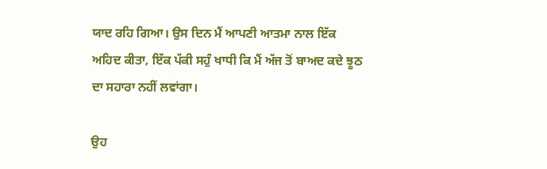ਯਾਦ ਰਹਿ ਗਿਆ। ਉਸ ਦਿਨ ਮੈਂ ਆਪਣੀ ਆਤਮਾ ਨਾਲ ਇੱਕ ਅਹਿਦ ਕੀਤਾ, ਇੱਕ ਪੱਕੀ ਸਹੁੰ ਖਾਧੀ ਕਿ ਮੈਂ ਅੱਜ ਤੋਂ ਬਾਅਦ ਕਦੇ ਝੂਠ ਦਾ ਸਹਾਰਾ ਨਹੀਂ ਲਵਾਂਗਾ।

ਉਹ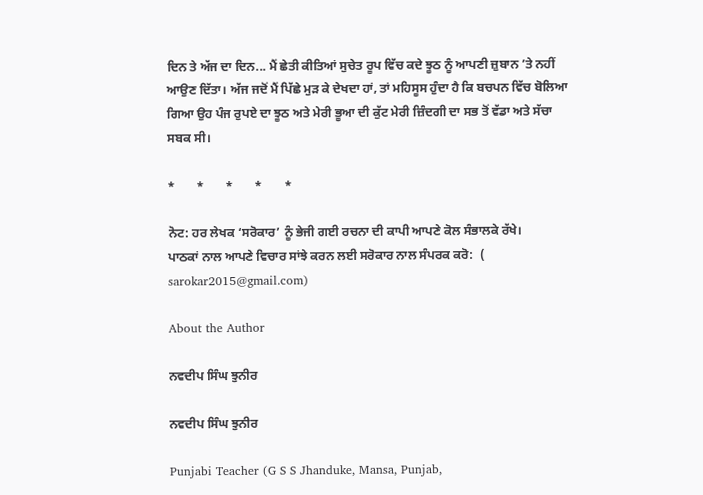ਦਿਨ ਤੇ ਅੱਜ ਦਾ ਦਿਨ... ਮੈਂ ਛੇਤੀ ਕੀਤਿਆਂ ਸੁਚੇਤ ਰੂਪ ਵਿੱਚ ਕਦੇ ਝੂਠ ਨੂੰ ਆਪਣੀ ਜ਼ੁਬਾਨ ’ਤੇ ਨਹੀਂ ਆਉਣ ਦਿੱਤਾ। ਅੱਜ ਜਦੋਂ ਮੈਂ ਪਿੱਛੇ ਮੁੜ ਕੇ ਦੇਖਦਾ ਹਾਂ, ਤਾਂ ਮਹਿਸੂਸ ਹੁੰਦਾ ਹੈ ਕਿ ਬਚਪਨ ਵਿੱਚ ਬੋਲਿਆ ਗਿਆ ਉਹ ਪੰਜ ਰੁਪਏ ਦਾ ਝੂਠ ਅਤੇ ਮੇਰੀ ਭੂਆ ਦੀ ਕੁੱਟ ਮੇਰੀ ਜ਼ਿੰਦਗੀ ਦਾ ਸਭ ਤੋਂ ਵੱਡਾ ਅਤੇ ਸੱਚਾ ਸਬਕ ਸੀ।

*       *       *       *       *

ਨੋਟ: ਹਰ ਲੇਖਕ ‘ਸਰੋਕਾਰ’ ਨੂੰ ਭੇਜੀ ਗਈ ਰਚਨਾ ਦੀ ਕਾਪੀ ਆਪਣੇ ਕੋਲ ਸੰਭਾਲਕੇ ਰੱਖੇ।
ਪਾਠਕਾਂ ਨਾਲ ਆਪਣੇ ਵਿਚਾਰ ਸਾਂਝੇ ਕਰਨ ਲਈ ਸਰੋਕਾਰ ਨਾਲ ਸੰਪਰਕ ਕਰੋ:  (
sarokar2015@gmail.com)

About the Author

ਨਵਦੀਪ ਸਿੰਘ ਝੁਨੀਰ

ਨਵਦੀਪ ਸਿੰਘ ਝੁਨੀਰ

Punjabi Teacher (G S S Jhanduke, Mansa, Punjab,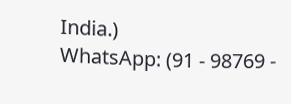India.)
WhatsApp: (91 - 98769 -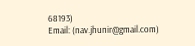68193)
Email: (nav.jhunir@gmail.com)